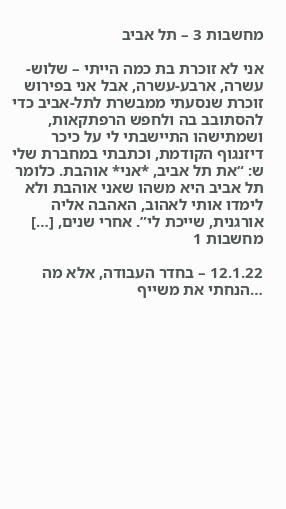מחשבות 3 – תל אביב

אני לא זוכרת בת כמה הייתי – שלוש-עשרה, ארבע-עשרה, אבל אני בפירוש זוכרת שנסעתי ממבשרת לתל-אביב כדי להסתובב בה ולחפש הרפתקאות, ושמתישהו התיישבתי לי על כיכר דיזנגוף הקודמת, וכתבתי במחברת שלי ש: “את תל אביב, *אני* אוהבת. כלומר תל אביב היא משהו שאני אוהבת ולא לימדו אותי לאהוב, האהבה אליה אורגנית, שייכת לי”. אחרי שנים, […]
מחשבות 1

12.1.22 – בחדר העבודה, אלא מה …הנחתי את משייף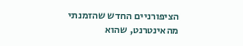הציפורניים החדש שהזמנתי מהאינטרנט, שהוא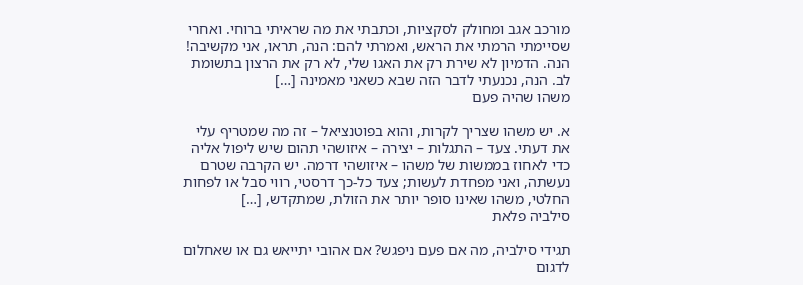מורכב אגב ומחולק לסקציות, וכתבתי את מה שראיתי ברוחי. ואחרי שסיימתי הרמתי את הראש, ואמרתי להם: הנה, תראו, אני מקשיבה! הנה. הדמיון לא שירת רק את האגו שלי, לא רק את הרצון בתשומת לב. הנה, נכנעתי לדבר הזה שבא כשאני מאמינה […]
משהו שהיה פעם

א. יש משהו שצריך לקרות, והוא בפוטנציאל – זה מה שמטריף עלי את דעתי. צעד – התגלות – יצירה – איזושהי תהום שיש ליפול אליה כדי לאחוז בממשות של משהו – איזושהי דרמה. יש הקרבה שטרם נעשתה, ואני מפחדת לעשות; צעד כל-כך דרסטי, רווי סבל או לפחות החלטי, משהו שאינו סופר יותר את הזולת, שמתקדש, […]
סילביה פלאת

תגידי סילביה, מה אם פעם ניפגש? אם אהובי יתייאש גם או שאחלום לדגום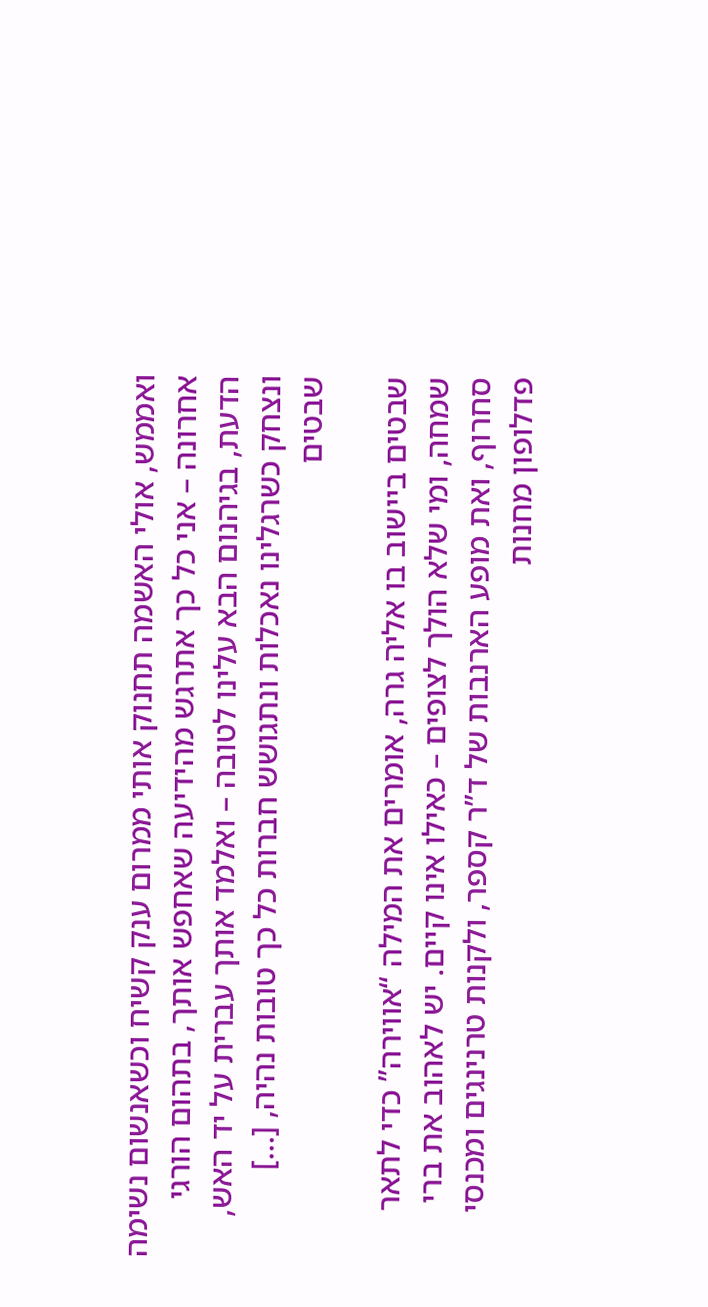ואממש, אולי האשמה תחנוק אותי ממרום ענק קשיח וכשאנשום נשימה אחרונה – אני כל כך אתרגש מהידיעה שאחפש אותך, בתהום הורגי הדעת, בגיהנום הבא עלינו לטובה – ואלמד אותך עברית על יד האש, ונצחק כשרגלינו נאכלות ונתגושש חברות כל כך טובות נהיה, […]
שבטים

שבטים ביישוב בו אליה גרה, אומרים את המילה “אווירה” כדי לתאר שמחה, ומי שלא הולך לצופים – כאילו אינו קיים. יש לאהוב את ברי סחרוף, ואת מופע הארנבות של ד”ר קספר, ולקנות טרנינגים ומכנסי פדלופון מחנות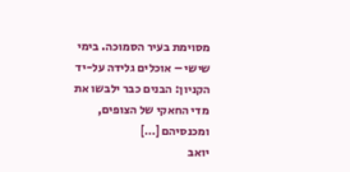מסוימת בעיר הסמוכה. בימי שישי – אוכלים גלידה על-יד הקניון: הבנים כבר ילבשו את מדי החאקי של הצופים, ומכנסיהם […]
יואב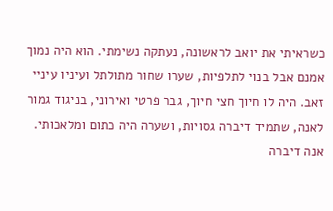כשראיתי את יואב לראשונה, נעתקה נשימתי. הוא היה נמוך אמנם אבל בנוי לתלפיות, שערו שחור מתולתל ועיניו עיניי זאב. היה לו חיוך חצי חיוך, גבר פרטי ואירוני, בניגוד גמור לאנה, שתמיד דיברה גסויות, ושערה היה כתום ומלאכותי. אנה דיברה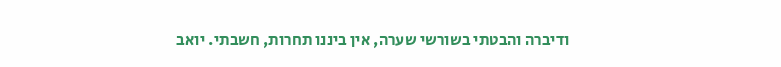ודיברה והבטתי בשורשי שערה, אין ביננו תחרות, חשבתי. יואב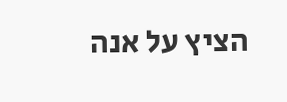הציץ על אנה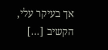אך בעיקר עלי, הקשיב […]